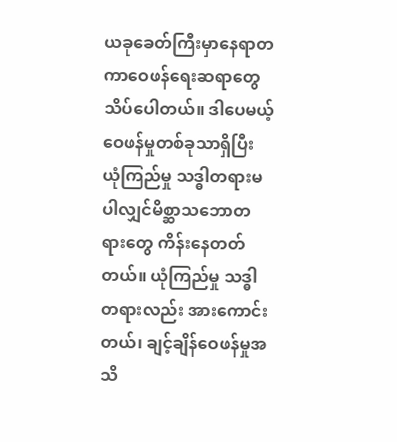ယခုခေတ်ကြီးမှာနေရာတကာဝေဖန်ရေးဆရာတွေ သိပ်ပေါတယ်။ ဒါပေမယ့်ဝေဖန်မှုတစ်ခုသာရှိပြီး ယုံကြည်မှု သဒ္ဓါတရားမပါလျှင်မိစ္ဆာသဘောတရားတွေ ကိန်းနေတတ်တယ်။ ယုံကြည်မှု သဒ္ဓါတရားလည်း အားကောင်းတယ်၊ ချင့်ချိန်ဝေဖန်မှုအသိ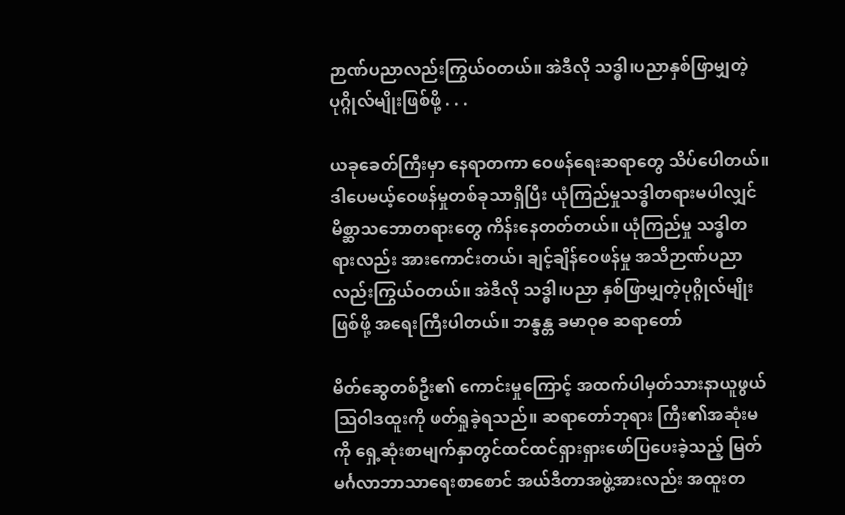ဉာဏ်ပညာလည်းကြွယ်ဝတယ်။ အဲဒီလို သဒ္ဓါ၊ပညာနှစ်ဖြာမျှတဲ့ပုဂ္ဂိုလ်မျိုးဖြစ်ဖို့ . . .

ယခုခေတ်ကြီးမှာ နေရာတကာ ဝေဖန်ရေးဆရာတွေ သိပ်ပေါတယ်။ ဒါပေမယ့်ဝေဖန်မှုတစ်ခုသာရှိပြီး ယုံကြည်မှုသဒ္ဓါတရားမပါလျှင် မိစ္ဆာသဘောတရားတွေ ကိန်းနေတတ်တယ်။ ယုံကြည်မှု သဒ္ဓါတရားလည်း အားကောင်းတယ်၊ ချင့်ချိန်ဝေဖန်မှု အသိဉာဏ်ပညာလည်းကြွယ်ဝတယ်။ အဲဒီလို သဒ္ဓါ၊ပညာ နှစ်ဖြာမျှတဲ့ပုဂ္ဂိုလ်မျိုးဖြစ်ဖို့ အရေးကြီးပါတယ်။ ဘန္ဒန္တ ခမာဝုဓ ဆရာတော်

မိတ်ဆွေတစ်ဦး၏ ကောင်းမှုကြောင့် အထက်ပါမှတ်သားနာယူဖွယ် သြဝါဒထူးကို ဖတ်ရှုခဲ့ရသည်။ ဆရာတော်ဘုရား ကြီး၏အဆုံးမကို ရှေ့ဆုံးစာမျက်နှာတွင်ထင်ထင်ရှားရှားဖော်ပြပေးခဲ့သည့် မြတ်မင်္ဂလာဘာသာရေးစာစောင် အယ်ဒီတာအဖွဲ့အားလည်း အထူးတ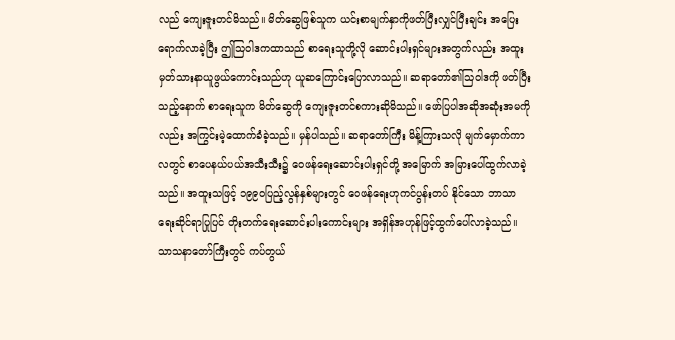လည် ကျေးဇူးတင်မိသည်။ မိတ်ဆွေဖြစ်သူက ယင်းစာမျက်နှာကိုဖတ်ပြီးလျှင်ပြီးချင်း အပြေးရောက်လာခဲ့ပြီး ဤသြဝါဒကထာသည် စာရေးသူတို့လို ဆောင်းပါးရှင်များအတွက်လည်း အထူးမှတ်သားနာယူဖွယ်ကောင်းသည်ဟု ယူဆကြောင်းပြောလာသည်။ ဆရာတော်၏သြဝါဒကို ဖတ်ပြီးသည့်နောက် စာရေးသူက မိတ်ဆွေကို ကျေးဇူးတင်စကားဆိုမိသည်။ ဖော်ပြပါအဆိုအဆုံးအမကိုလည်း အကြွင်းမဲ့ထောက်ခံခဲ့သည်။ မှန်ပါသည်။ ဆရာတော်ကြီး မိန့်ကြားသလို မျက်မှောက်ကာလတွင် စာပေနယ်ပယ်အသီးသီး၌ ဝေဖန်ရေးဆောင်းပါးရှင်တို့ အမြောက် အမြားပေါ်ထွက်လာခဲ့သည်။ အထူးသဖြင့် ၁၉၉ဝပြည့်လွန်နှစ်များတွင် ဝေဖန်ရေးဟုကင်ပွန်းတပ် နိုင်သော ဘာသာရေးဆိုင်ရာပြုပြင် တိုးတက်ရေးဆောင်းပါးကောင်းများ အရှိန်အဟုန်ဖြင့်ထွက်ပေါ်လာခဲ့သည်။ သာသနာတော်ကြီးတွင် ကပ်တွယ်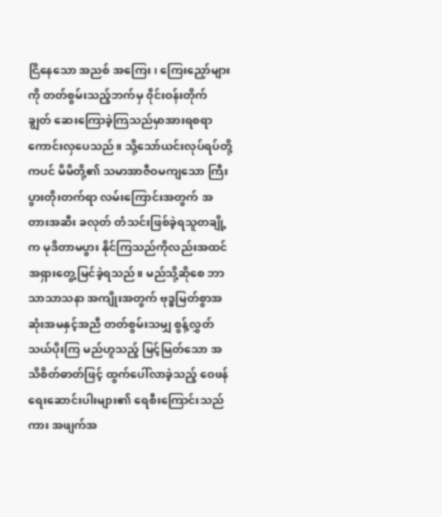ငြိနေသော အညစ် အကြေး၊ ကြေးညှော်များကို တတ်စွမ်းသည့်ဘက်မှ ၀ိုင်းဝန်းတိုက် ချွတ် ဆေးကြောခဲ့ကြသည်မှာအားရစရာ ကောင်းလှပေသည်။ သို့သော်ယင်းလုပ်ရပ်တို့ကပင် မိမိတို့၏ သမာအာဇီဝမကျသော ကြီးပွားတိုးတက်ရာ လမ်းကြောင်းအတွက် အတားအဆီး ခလုတ် တံသင်းဖြစ်ခဲ့ရသူတချို့က မုဒိတာမပွား နိုင်ကြသည်ကိုလည်းအထင်အရှားတွေ့မြင်ခဲ့ရသည်။ မည်သို့ဆိုစေ ဘာသာသာသနာ အကျိုးအတွက် ဗုဒ္ဓမြတ်စွာအဆုံးအမနှင့်အညီ တတ်စွမ်းသမျှ စွန့်လွှတ်သယ်ပိုးကြ မည်ဟူသည့် မြင့်မြတ်သော အသိစိတ်ဓာတ်ဖြင့် ထွက်ပေါ်လာခဲ့သည့် ဝေဖန်ရေးဆောင်းပါးများ၏ ရေစီးကြောင်းသည်ကား အဖျက်အ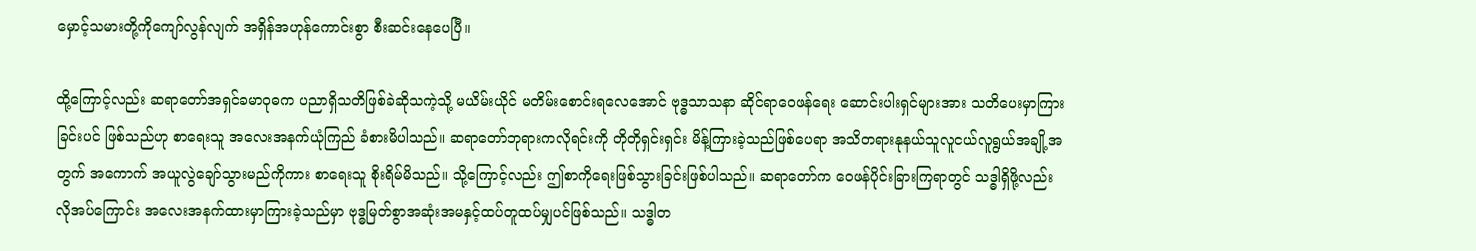မှောင့်သမားတို့ကိုကျော်လွန်လျက် အရှိန်အဟုန်ကောင်းစွာ စီးဆင်းနေပေပြီ။

ထို့ကြောင့်လည်း ဆရာတော်အရှင်ခမာဝုဓက ပညာရှိသတိဖြစ်ခဲဆိုသကဲ့သို့ မယိမ်းယိုင် မတိမ်းစောင်းရလေအောင် ဗုဒ္ဓသာသနာ ဆိုင်ရာဝေဖန်ရေး ဆောင်းပါးရှင်များအား သတိပေးမှာကြားခြင်းပင် ဖြစ်သည်ဟု စာရေးသူ အလေးအနက်ယုံကြည် ခံစားမိပါသည်။ ဆရာတော်ဘုရားကလိုရင်းကို တိုတိုရှင်းရှင်း မိန့်ကြားခဲ့သည်ဖြစ်ပေရာ အသိတရားနုနယ်သူလူငယ်လူရွယ်အချို့အတွက် အကောက် အယူလွဲချော်သွားမည်ကိုကား စာရေးသူ စိုးရိမ်မိသည်။ သို့ကြောင့်လည်း ဤစာကိုရေးဖြစ်သွားခြင်းဖြစ်ပါသည်။ ဆရာတော်က ဝေဖန်ပိုင်းခြားကြရာတွင် သဒ္ဓါရှိဖို့လည်းလိုအပ်ကြောင်း အလေးအနက်ထားမှာကြားခဲ့သည်မှာ ဗုဒ္ဓမြတ်စွာအဆုံးအမနှင့်ထပ်တူထပ်မျှပင်ဖြစ်သည်။ သဒ္ဓါတ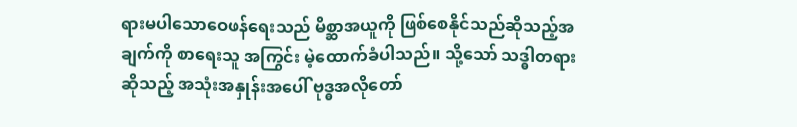ရားမပါသောဝေဖန်ရေးသည် မိစ္ဆာအယူကို ဖြစ်စေနိုင်သည်ဆိုသည့်အချက်ကို စာရေးသူ အကြွင်း မဲ့ထောက်ခံပါသည်။ သို့သော် သဒ္ဓါတရားဆိုသည့် အသုံးအနှုန်းအပေါ် ဗုဒ္ဓအလိုတော်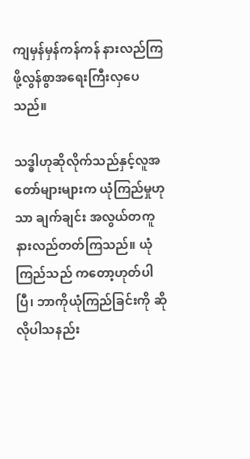ကျမှန်မှန်ကန်ကန် နားလည်ကြဖို့လွန်စွာအရေးကြီးလှပေသည်။

သဒ္ဓါဟုဆိုလိုက်သည်နှင့်လူအတော်များများက ယုံကြည်မှုဟုသာ ချက်ချင်း အလွယ်တကူနားလည်တတ်ကြသည်။ ယုံကြည်သည် ကတော့ဟုတ်ပါပြီ၊ ဘာကိုယုံကြည်ခြင်းကို ဆိုလိုပါသနည်း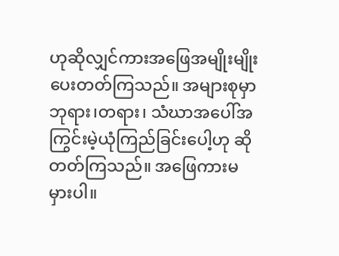ဟုဆိုလျှင်ကားအဖြေအမျိုးမျိုး ပေးတတ်ကြသည်။ အများစုမှာဘုရား၊တရား၊ သံဃာအပေါ်အကြွင်းမဲ့ယုံကြည်ခြင်းပေါ့ဟု ဆိုတတ်ကြသည်။ အဖြေကားမမှားပါ။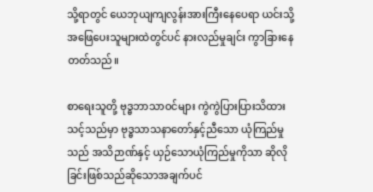သို့ရာတွင် ယေဘုယျကျလွန်းအားကြီးနေပေရာ ယင်းသို့အဖြေပေးသူများထဲတွင်ပင် နားလည်မှုချင်း ကွာခြားနေတတ်သည်။

စာရေးသူတို့ ဗုဒ္ဓဘာသာဝင်များ ကွဲကွဲပြားပြားသိထားသင့်သည်မှာ ဗုဒ္ဓသာသနာတော်နှင့်ညီသော ယုံကြည်မှုသည် အသိဉာဏ်နှင့် ယှဉ်သောယုံကြည်မှုကိုသာ ဆိုလိုခြင်းဖြစ်သည်ဆိုသောအချက်ပင်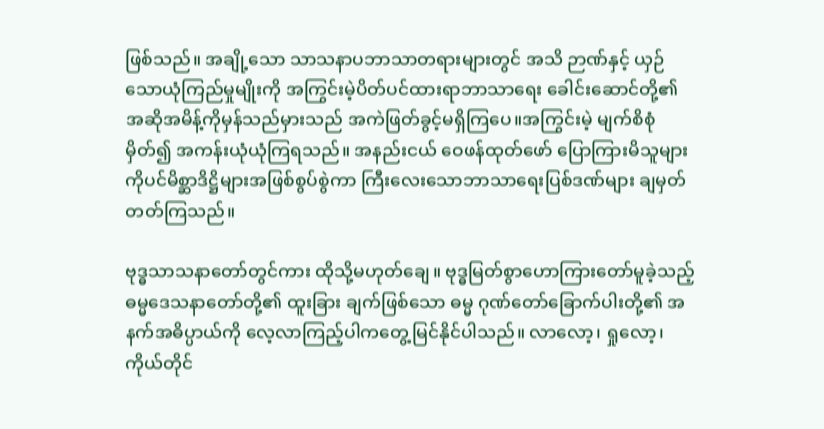ဖြစ်သည်။ အချို့သော သာသနာပဘာသာတရားများတွင် အသိ ဉာဏ်နှင့် ယှဉ်သောယုံကြည်မှုမျိုးကို အကြွင်းမဲ့ပိတ်ပင်ထားရာဘာသာရေး ခေါင်းဆောင်တို့၏ အဆိုအမိန့်ကိုမှန်သည်မှားသည် အကဲဖြတ်ခွင့်မရှိကြပေ။အကြွင်းမဲ့ မျက်စိစုံမှိတ်၍ အကန်းယုံယုံကြရသည်။ အနည်းငယ် ဝေဖန်ထုတ်ဖော် ပြောကြားမိသူများကိုပင်မိစ္ဆာဒိဋ္ဌိများအဖြစ်စွပ်စွဲကာ ကြီးလေးသောဘာသာရေးပြစ်ဒဏ်များ ချမှတ်တတ်ကြသည်။

ဗုဒ္ဓသာသနာတော်တွင်ကား ထိုသို့မဟုတ်ချေ။ ဗုဒ္ဓမြတ်စွာဟောကြားတော်မူခဲ့သည့် ဓမ္မဒေသနာတော်တို့၏ ထူးခြား ချက်ဖြစ်သော ဓမ္မ ဂုဏ်တော်ခြောက်ပါးတို့၏ အနက်အဓိပ္ပာယ်ကို လေ့လာကြည့်ပါကတွေ့မြင်နိုင်ပါသည်။ လာလော့၊ ရှုလော့၊ကိုယ်တိုင်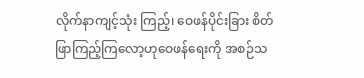လိုက်နာကျင့်သုံး ကြည့်၊ ဝေဖန်ပိုင်းခြား စိတ်ဖြာကြည့်ကြလော့ဟုဝေဖန်ရေးကို အစဉ်သ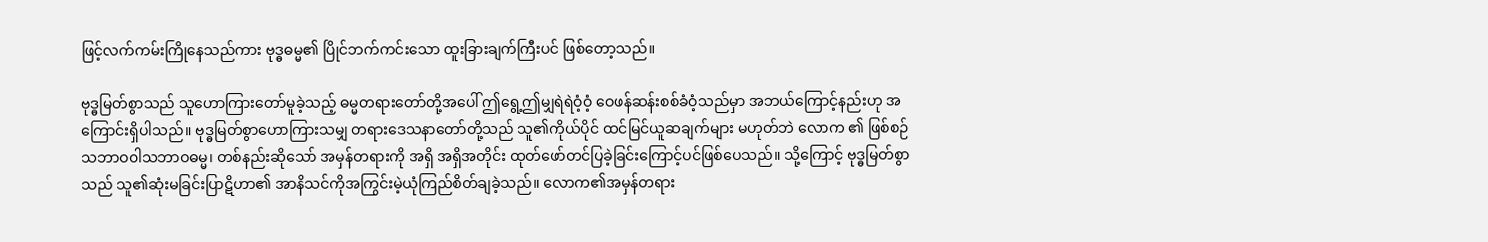ဖြင့်လက်ကမ်းကြိုနေသည်ကား ဗုဒ္ဓဓမ္မ၏ ပြိုင်ဘက်ကင်းသော ထူးခြားချက်ကြီးပင် ဖြစ်တော့သည်။

ဗုဒ္ဓမြတ်စွာသည် သူဟောကြားတော်မူခဲ့သည့် ဓမ္မတရားတော်တို့အပေါ် ဤရွေ့ဤမျှရဲရဲဝံ့ဝံ့ ဝေဖန်ဆန်းစစ်ခံဝံ့သည်မှာ အဘယ်ကြောင့်နည်းဟု အကြောင်းရှိပါသည်။ ဗုဒ္ဓမြတ်စွာဟောကြားသမျှ တရားဒေသနာတော်တို့သည် သူ၏ကိုယ်ပိုင် ထင်မြင်ယူဆချက်များ မဟုတ်ဘဲ လောက ၏ ဖြစ်စဉ်သဘာဝ၀ါသဘာဝဓမ္မ၊ တစ်နည်းဆိုသော် အမှန်တရားကို အရှိ အရှိအတိုင်း ထုတ်ဖော်တင်ပြခဲ့ခြင်းကြောင့်ပင်ဖြစ်ပေသည်။ သို့ကြောင့် ဗုဒ္ဓမြတ်စွာသည် သူ၏ဆုံးမခြင်းပြာဋိဟာ၏ အာနိသင်ကိုအကြွင်းမဲ့ယုံကြည်စိတ်ချခဲ့သည်။ လောက၏အမှန်တရား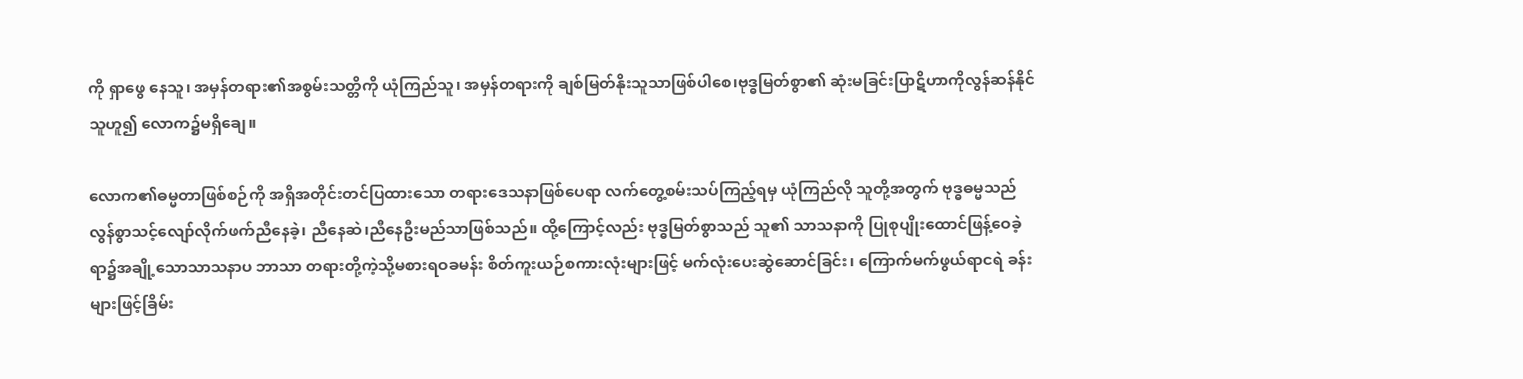ကို ရှာဖွေ နေသူ၊ အမှန်တရား၏အစွမ်းသတ္တိကို ယုံကြည်သူ၊ အမှန်တရားကို ချစ်မြတ်နိုးသူသာဖြစ်ပါစေ၊ဗုဒ္ဓမြတ်စွာ၏ ဆုံးမခြင်းပြာဋိဟာကိုလွန်ဆန်နိုင်သူဟူ၍ လောက၌မရှိချေ။

လောက၏ဓမ္မတာဖြစ်စဉ်ကို အရှိအတိုင်းတင်ပြထားသော တရားဒေသနာဖြစ်ပေရာ လက်တွေ့စမ်းသပ်ကြည့်ရမှ ယုံကြည်လို သူတို့အတွက် ဗုဒ္ဓဓမ္မသည်လွန်စွာသင့်လျော်လိုက်ဖက်ညီနေခဲ့၊ ညီနေဆဲ၊ညီနေဦးမည်သာဖြစ်သည်။ ထို့ကြောင့်လည်း ဗုဒ္ဓမြတ်စွာသည် သူ၏ သာသနာကို ပြုစုပျိုးထောင်ဖြန့်ဝေခဲ့ရာ၌အချို့သောသာသနာပ ဘာသာ တရားတို့ကဲ့သို့မစားရဝခမန်း စိတ်ကူးယဉ်စကားလုံးများဖြင့် မက်လုံးပေးဆွဲဆောင်ခြင်း၊ ကြောက်မက်ဖွယ်ရာငရဲ ခန်းများဖြင့်ခြိမ်း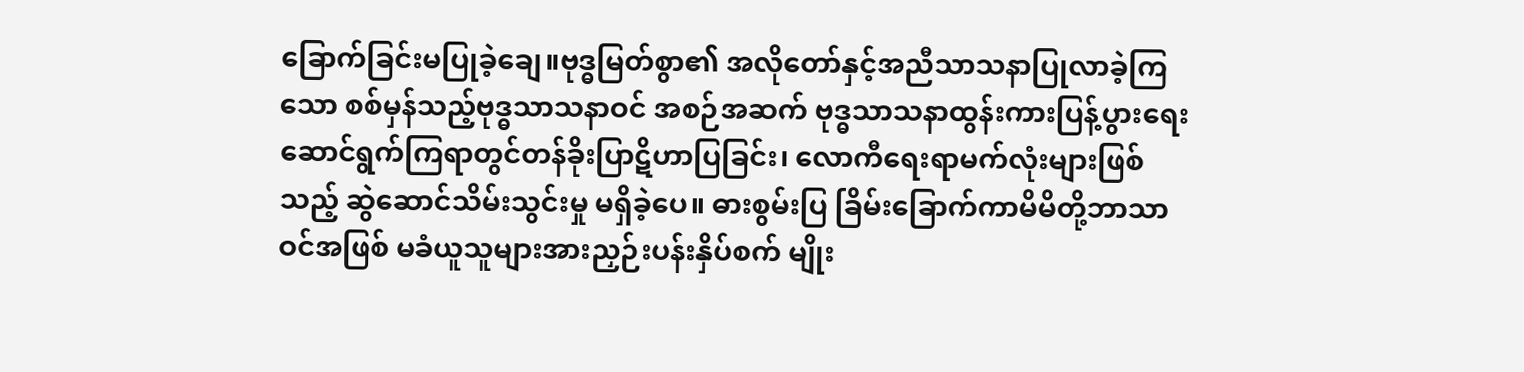ခြောက်ခြင်းမပြုခဲ့ချေ။ဗုဒ္ဓမြတ်စွာ၏ အလိုတော်နှင့်အညီသာသနာပြုလာခဲ့ကြသော စစ်မှန်သည့်ဗုဒ္ဓသာသနာဝင် အစဉ်အဆက် ဗုဒ္ဓသာသနာထွန်းကားပြန့်ပွားရေး ဆောင်ရွက်ကြရာတွင်တန်ခိုးပြာဋိဟာပြခြင်း၊ လောကီရေးရာမက်လုံးများဖြစ်သည့် ဆွဲဆောင်သိမ်းသွင်းမှု မရှိခဲ့ပေ။ ဓားစွမ်းပြ ခြိမ်းခြောက်ကာမိမိတို့ဘာသာဝင်အဖြစ် မခံယူသူများအားညှဉ်းပန်းနှိပ်စက် မျိုး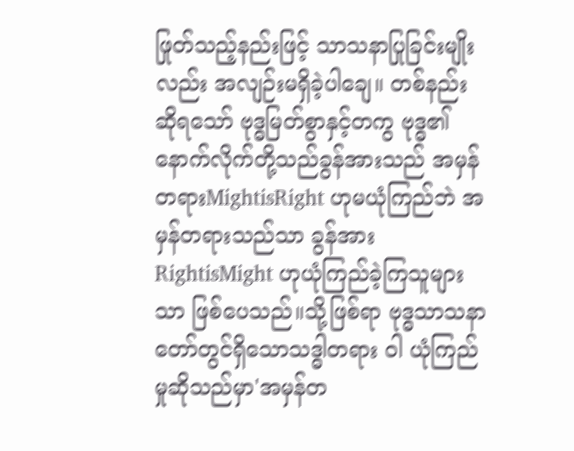ဖြုတ်သည့်နည်းဖြင့် သာသနာပြုခြင်းမျိုးလည်း အလျဉ်းမရှိခဲ့ပါချေ။ တစ်နည်းဆိုရသော် ဗုဒ္ဓမြတ်စွာနှင့်တကွ ဗုဒ္ဓ၏နောက်လိုက်တို့သည်ခွန်အားသည် အမှန်တရားMightisRight ဟုမယုံကြည်ဘဲ အမှန်တရားသည်သာ ခွန်အားRightisMight ဟုယုံကြည်ခဲ့ကြသူများသာ ဖြစ်ပေသည်။သို့ဖြစ်ရာ ဗုဒ္ဓသာသနာတော်တွင်ရှိသောသဒ္ဓါတရား ၀ါ ယုံကြည်မှုဆိုသည်မှာ'အမှန်တ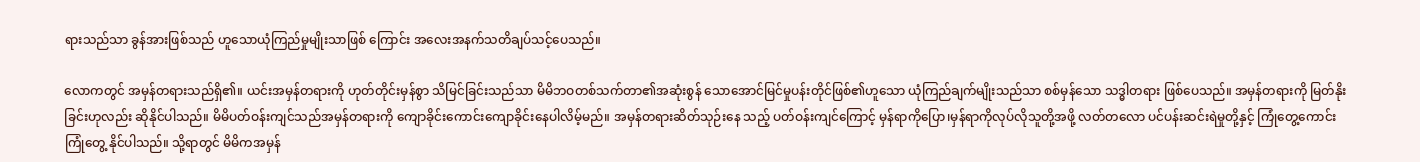ရားသည်သာ ခွန်အားဖြစ်သည် ဟူသောယုံကြည်မှုမျိုးသာဖြစ် ကြောင်း အလေးအနက်သတိချပ်သင့်ပေသည်။

လောကတွင် အမှန်တရားသည်ရှိ၏။ ယင်းအမှန်တရားကို ဟုတ်တိုင်းမှန်စွာ သိမြင်ခြင်းသည်သာ မိမိဘဝတစ်သက်တာ၏အဆုံးစွန် သောအောင်မြင်မှုပန်းတိုင်ဖြစ်၏ဟူသော ယုံကြည်ချက်မျိုးသည်သာ စစ်မှန်သော သဒ္ဓါတရား ဖြစ်ပေသည်။ အမှန်တရားကို မြတ်နိုးခြင်းဟုလည်း ဆိုနိုင်ပါသည်။ မိမိပတ်ဝန်းကျင်သည်အမှန်တရားကို ကျောခိုင်းကောင်းကျောခိုင်းနေပါလိမ့်မည်။ အမှန်တရားဆိတ်သုဉ်းနေ သည့် ပတ်ဝန်းကျင်ကြောင့် မှန်ရာကိုပြော၊မှန်ရာကိုလုပ်လိုသူတို့အဖို့ လတ်တလော ပင်ပန်းဆင်းရဲမှုတို့နှင့် ကြုံတွေ့ကောင်းကြုံတွေ့ နိုင်ပါသည်။ သို့ရာတွင် မိမိကအမှန်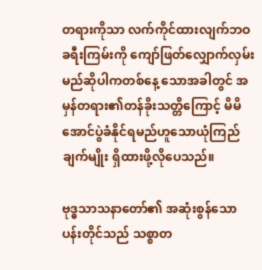တရားကိုသာ လက်ကိုင်ထားလျက်ဘဝခရီးကြမ်းကို ကျော်ဖြတ်လျှောက်လှမ်းမည်ဆိုပါကတစ်နေ့ သောအခါတွင် အမှန်တရား၏တန်ခိုးသတ္တိကြောင့် မိမိအောင်ပွဲခံနိုင်ရမည်ဟူသောယုံကြည်ချက်မျိုး ရှိထားဖို့လိုပေသည်။

ဗုဒ္ဓသာသနာတော်၏ အဆုံးစွန်သောပန်းတိုင်သည် သစ္စာတ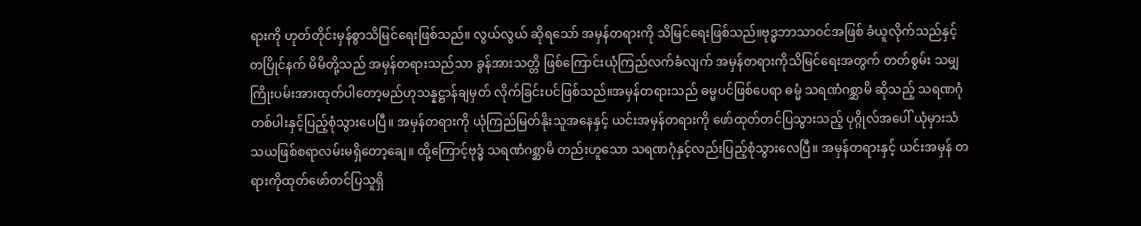ရားကို ဟုတ်တိုင်းမှန်စွာသိမြင်ရေးဖြစ်သည်။ လွယ်လွယ် ဆိုရသော် အမှန်တရားကို သိမြင်ရေးဖြစ်သည်။ဗုဒ္ဓဘာသာဝင်အဖြစ် ခံယူလိုက်သည်နှင့်တပြိုင်နက် မိမိတို့သည် အမှန်တရားသည်သာ ခွန်အားသတ္တိ ဖြစ်ကြောင်းယုံကြည်လက်ခံလျက် အမှန်တရားကိုသိမြင်ရေးအတွက် တတ်စွမ်း သမျှ ကြိုးပမ်းအားထုတ်ပါတော့မည်ဟုသန္နဋ္ဌာန်ချမှတ် လိုက်ခြင်းပင်ဖြစ်သည်။အမှန်တရားသည် ဓမ္မပင်ဖြစ်ပေရာ ဓမ္မံ သရဏံဂစ္ဆာမိ ဆိုသည့် သရဏဂုံတစ်ပါးနှင့်ပြည့်စုံသွားပေပြီ။ အမှန်တရားကို ယုံကြည်မြတ်နိုးသူအနေနှင့် ယင်းအမှန်တရားကို ဖော်ထုတ်တင်ပြသွားသည့် ပုဂ္ဂိုလ်အပေါ် ယုံမှားသံသယဖြစ်စရာလမ်းမရှိတော့ချေ။ ထို့ကြောင့်ဗုဒ္ဓံ သရဏံဂစ္ဆာမိ တည်းဟူသော သရဏဂုံနှင့်လည်းပြည့်စုံသွားလေပြီ။ အမှန်တရားနှင့် ယင်းအမှန် တရားကိုထုတ်ဖော်တင်ပြသူရှိ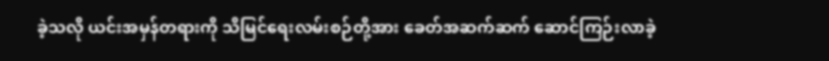ခဲ့သလို ယင်းအမှန်တရားကို သိမြင်ရေးလမ်းစဉ်တို့အား ခေတ်အဆက်ဆက် ဆောင်ကြဉ်းလာခဲ့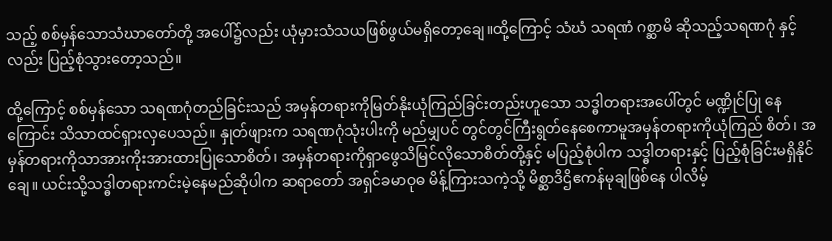သည့် စစ်မှန်သောသံဃာတော်တို့ အပေါ်၌လည်း ယုံမှားသံသယဖြစ်ဖွယ်မရှိတော့ချေ။ထို့ကြောင့် သံဃံ သရဏံ ဂစ္ဆာမိ ဆိုသည့်သရဏဂုံ နှင့်လည်း ပြည့်စုံသွားတော့သည်။

ထို့ကြောင့် စစ်မှန်သော သရဏဂုံတည်ခြင်းသည် အမှန်တရားကိုမြတ်နိုးယုံကြည်ခြင်းတည်းဟူသော သဒ္ဓါတရားအပေါ်တွင် မဏ္ဍိုင်ပြု နေကြောင်း သိသာထင်ရှားလှပေသည်။ နှုတ်ဖျားက သရဏဂုံသုံးပါးကို မည်မျှပင် တွင်တွင်ကြီးရွတ်နေစေကာမူအမှန်တရားကိုယုံကြည် စိတ်၊ အမှန်တရားကိုသာအားကိုးအားထားပြုသောစိတ်၊ အမှန်တရားကိုရှာဖွေသိမြင်လိုသောစိတ်တို့နှင့် မပြည့်စုံပါက သဒ္ဓါတရားနှင့် ပြည့်စုံခြင်းမရှိနိုင်ချေ။ ယင်းသို့သဒ္ဓါတရားကင်းမဲ့နေမည်ဆိုပါက ဆရာတော် အရှင်ခမာဝုဓ မိန့်ကြားသကဲ့သို့ မိစ္ဆာဒိဌိဧကန်မုချဖြစ်နေ ပါလိမ့်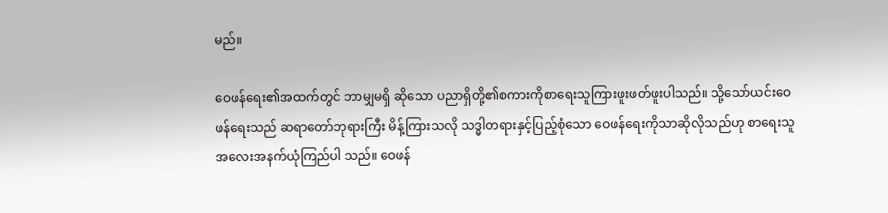မည်။

ဝေဖန်ရေး၏အထက်တွင် ဘာမျှမရှိ ဆိုသော ပညာရှိတို့၏စကားကိုစာရေးသူကြားဖူးဖတ်ဖူးပါသည်။ သို့သော်ယင်းဝေဖန်ရေးသည် ဆရာတော်ဘုရားကြီး မိန့်ကြားသလို သဒ္ဓါတရားနှင့်ပြည့်စုံသော ဝေဖန်ရေးကိုသာဆိုလိုသည်ဟု စာရေးသူအလေးအနက်ယုံကြည်ပါ သည်။ ဝေဖန်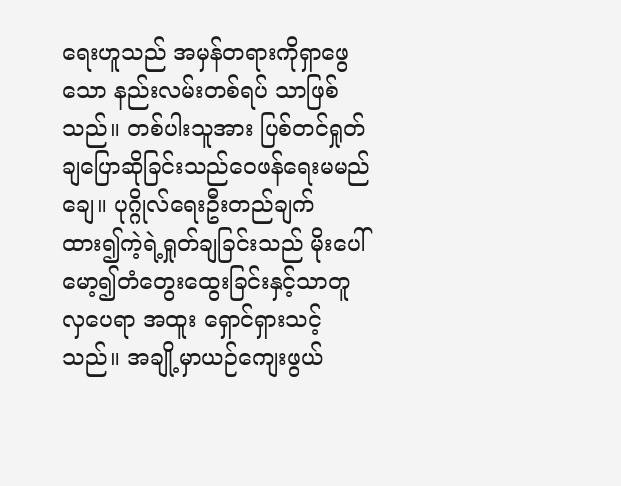ရေးဟူသည် အမှန်တရားကိုရှာဖွေသော နည်းလမ်းတစ်ရပ် သာဖြစ်သည်။ တစ်ပါးသူအား ပြစ်တင်ရှုတ်ချပြောဆိုခြင်းသည်ဝေဖန်ရေးမမည်ချေ။ ပုဂ္ဂိုလ်ရေးဦးတည်ချက်ထား၍ကဲ့ရဲ့ရှုတ်ချခြင်းသည် မိုးပေါ်မော့၍တံတွေးထွေးခြင်းနှင့်သာတူလှပေရာ အထူး ရှောင်ရှားသင့်သည်။ အချို့မှာယဉ်ကျေးဖွယ်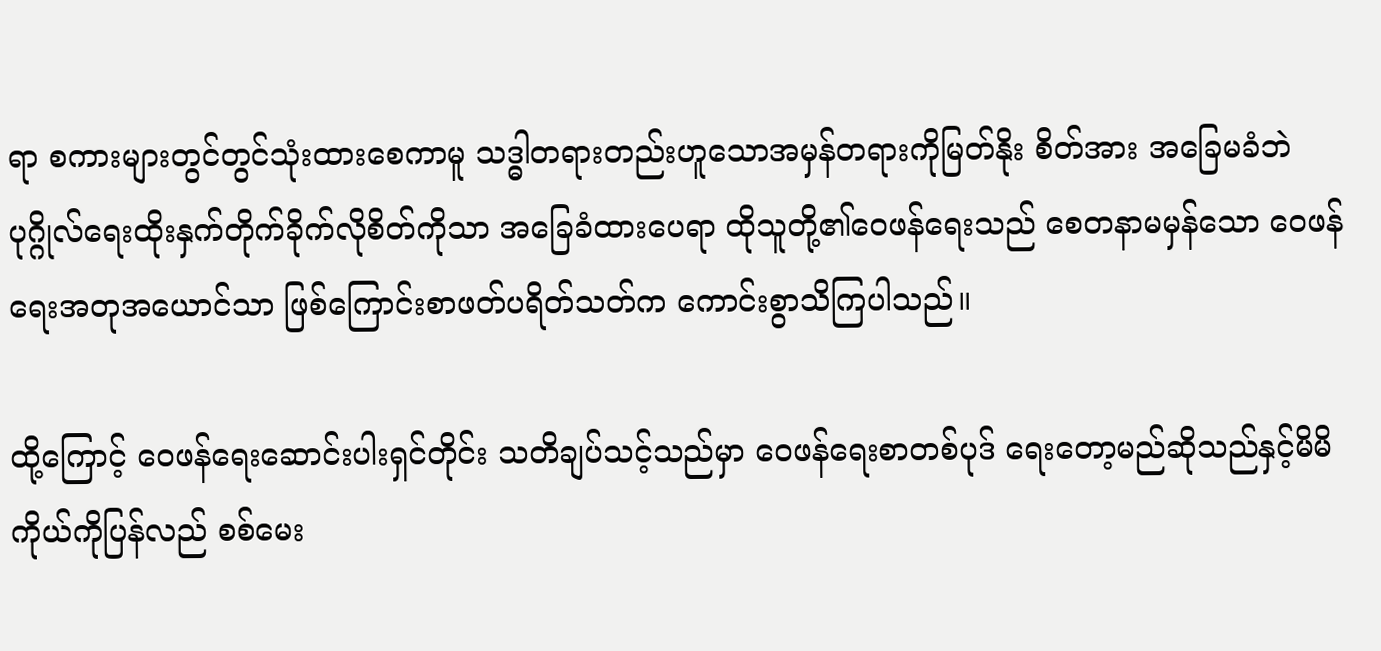ရာ စကားများတွင်တွင်သုံးထားစေကာမူ သဒ္ဓါတရားတည်းဟူသောအမှန်တရားကိုမြတ်နိုး စိတ်အား အခြေမခံဘဲ ပုဂ္ဂိုလ်ရေးထိုးနှက်တိုက်ခိုက်လိုစိတ်ကိုသာ အခြေခံထားပေရာ ထိုသူတို့၏ဝေဖန်ရေးသည် စေတနာမမှန်သော ဝေဖန်ရေးအတုအယောင်သာ ဖြစ်ကြောင်းစာဖတ်ပရိတ်သတ်က ကောင်းစွာသိကြပါသည်။

ထို့ကြောင့် ဝေဖန်ရေးဆောင်းပါးရှင်တိုင်း သတိချပ်သင့်သည်မှာ ဝေဖန်ရေးစာတစ်ပုဒ် ရေးတော့မည်ဆိုသည်နှင့်မိမိကိုယ်ကိုပြန်လည် စစ်မေး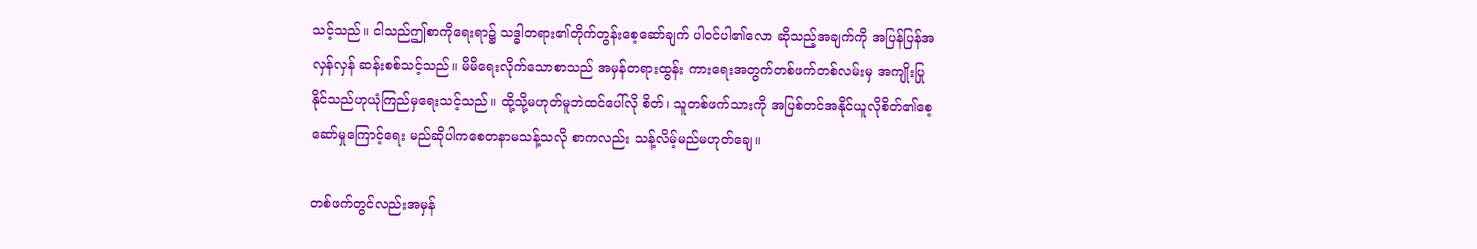သင့်သည်။ ငါသည်ဤစာကိုရေးရာ၌ သဒ္ဓါတရား၏တိုက်တွန်းစေ့ဆော်ချက် ပါဝင်ပါ၏လော ဆိုသည့်အချက်ကို အပြန်ပြန်အ လှန်လှန် ဆန်းစစ်သင့်သည်။ မိမိရေးလိုက်သောစာသည် အမှန်တရားထွန်း ကားရေးအတွက်တစ်ဖက်တစ်လမ်းမှ အကျိုးပြုနိုင်သည်ဟုယုံကြည်မှရေးသင့်သည်။ ထို့သို့မဟုတ်မူဘဲထင်ပေါ်လို စိတ်၊ သူတစ်ဖက်သားကို အပြစ်တင်အနိုင်ယူလိုစိတ်၏စေ့ဆော်မှုကြောင့်ရေး မည်ဆိုပါကစေတနာမသန့်သလို စာကလည်း သန့်လိမ့်မည်မဟုတ်ချေ။

တစ်ဖက်တွင်လည်းအမှန်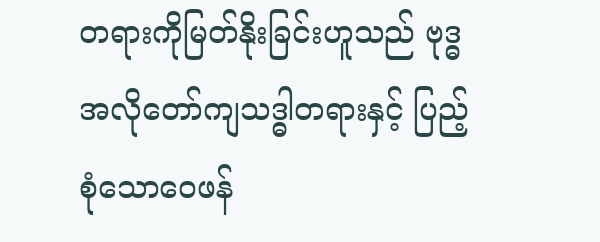တရားကိုမြတ်နိုးခြင်းဟူသည် ဗုဒ္ဓအလိုတော်ကျသဒ္ဓါတရားနှင့် ပြည့်စုံသောဝေဖန်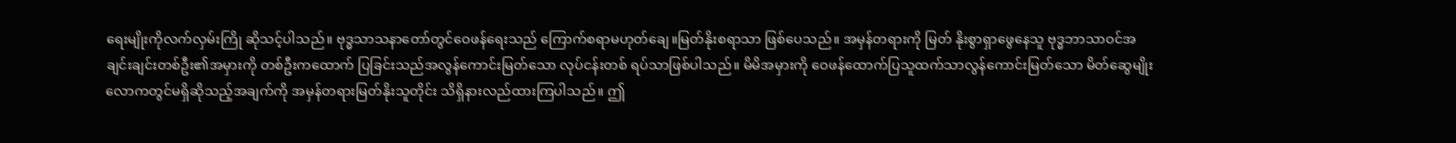ရေးမျိုးကိုလက်လှမ်းကြို ဆိုသင့်ပါသည်။ ဗုဒ္ဓသာသနာတော်တွင်ဝေဖန်ရေးသည် ကြောက်စရာမဟုတ်ချေ။မြတ်နိုးစရာသာ ဖြစ်ပေသည်။ အမှန်တရားကို မြတ် နိုးစွာရှာဖွေနေသူ ဗုဒ္ဓဘာသာဝင်အချင်းချင်းတစ်ဦး၏အမှားကို တစ်ဦးကထောက် ပြခြင်းသည်အလွန်ကောင်းမြတ်သော လုပ်ငန်းတစ် ရပ်သာဖြစ်ပါသည်။ မိမိအမှားကို ဝေဖန်ထောက်ပြသူထက်သာလွန်ကောင်းမြတ်သော မိတ်ဆွေမျိုးလောကတွင်မရှိဆိုသည့်အချက်ကို အမှန်တရားမြတ်နိုးသူတိုင်း သိရှိနားလည်ထားကြပါသည်။ ဤ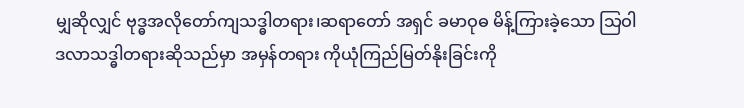မျှဆိုလျှင် ဗုဒ္ဓအလိုတော်ကျသဒ္ဓါတရား၊ဆရာတော် အရှင် ခမာဝုဓ မိန့်ကြားခဲ့သော သြဝါဒလာသဒ္ဓါတရားဆိုသည်မှာ အမှန်တရား ကိုယုံကြည်မြတ်နိုးခြင်းကို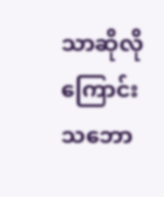သာဆိုလိုကြောင်း သဘော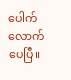ပေါက်လောက်ပေပြီ။